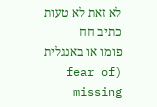לא זאת לא טעות כתיב חח
פומו או באנגלית (fear of missing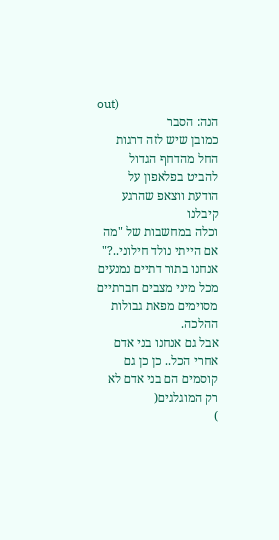out)
הנה: הסבר
כמובן שיש לזה דרגות החל מהדחף הגדול להביט בפלאפון על הודעת ווצאפ שהרגע קיבלנו
וכלה במחשבות של "מה אם הייתי נולד חילוני..?"
אנחנו בתור דתיים נמנעים מכל מיני מצבים חברתיים מסוימים מפאת גבולות ההלכה.
אבל גם אנחנו בני אדם אחרי הכל.. כן כן גם קוסמים הם בני אדם לא רק המוגלגים(
)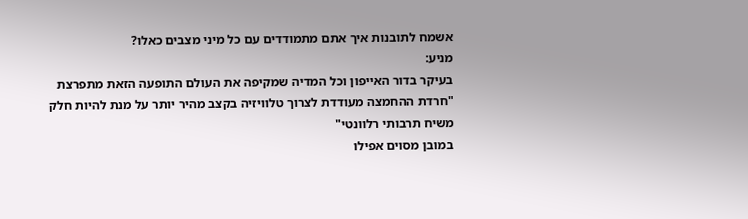אשמח לתובנות איך אתם מתמודדים עם כל מיני מצבים כאלו?
מניע:
בעיקר בדור האייפון וכל המדיה שמקיפה את העולם התופעה הזאת מתפרצת
"חרדת ההחמצה מעודדת לצרוך טלוויזיה בקצב מהיר יותר על מנת להיות חלק משיח תרבותי רלוונטי"
במובן מסוים אפילו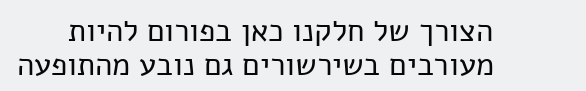הצורך של חלקנו כאן בפורום להיות מעורבים בשירשורים גם נובע מהתופעה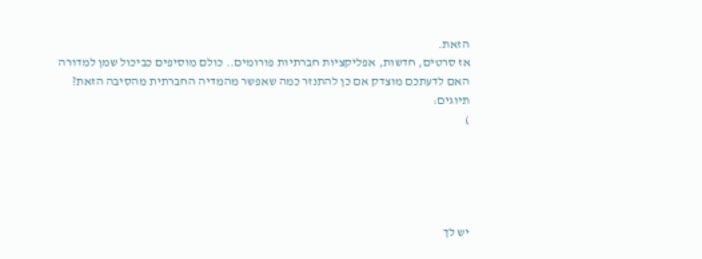הזאת.
אז סרטים, חדשות, אפליקציות חברתיות פורומים.. כולם מוסיפים כביכול שמן למדורה
האם לדעתכם מוצדק אם כן להתנזר כמה שאפשר מהמדיה החברתית מהסיבה הזאת?
תיוגים:
)





יש לך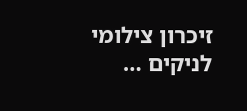זיכרון צילומי לניקים …